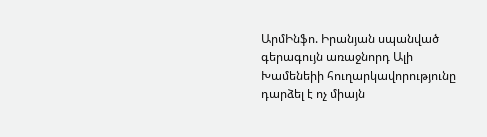ԱրմԻնֆո. Իրանյան սպանված գերագույն առաջնորդ Ալի Խամենեիի հուղարկավորությունը դարձել է ոչ միայն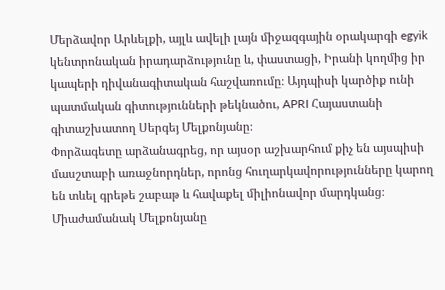Մերձավոր Արևելքի, այլև ավելի լայն միջազգային օրակարգի egyik կենտրոնական իրադարձությունը և, փաստացի, Իրանի կողմից իր կապերի դիվանագիտական հաշվառումը։ Այդպիսի կարծիք ունի պատմական գիտությունների թեկնածու, APRI Հայաստանի գիտաշխատող Սերգեյ Մելքոնյանը։
Փորձագետը արձանագրեց, որ այսօր աշխարհում քիչ են այսպիսի մասշտաբի առաջնորդներ, որոնց հուղարկավորությունները կարող են տևել գրեթե շաբաթ և հավաքել միլիոնավոր մարդկանց։ Միաժամանակ Մելքոնյանը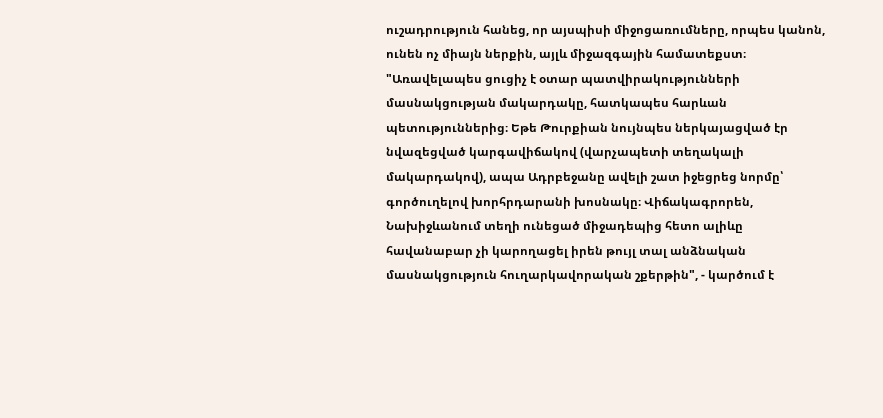ուշադրություն հանեց, որ այսպիսի միջոցառումները, որպես կանոն, ունեն ոչ միայն ներքին, այլև միջազգային համատեքստ։
"Առավելապես ցուցիչ է օտար պատվիրակությունների մասնակցության մակարդակը, հատկապես հարևան պետություններից։ Եթե Թուրքիան նույնպես ներկայացված էր նվազեցված կարգավիճակով (վարչապետի տեղակալի մակարդակով), ապա Ադրբեջանը ավելի շատ իջեցրեց նորմը՝ գործուղելով խորհրդարանի խոսնակը։ Վիճակագրորեն, Նախիջևանում տեղի ունեցած միջադեպից հետո ալիևը հավանաբար չի կարողացել իրեն թույլ տալ անձնական մասնակցություն հուղարկավորական շքերթին", - կարծում է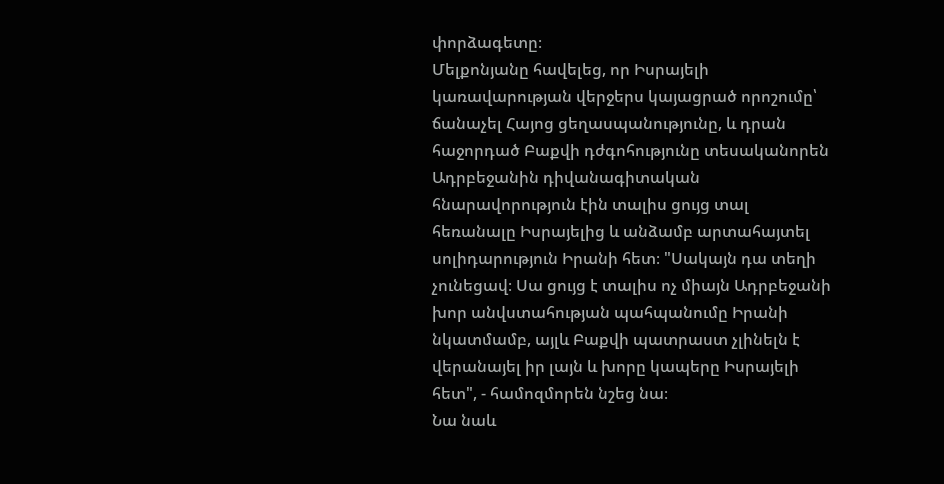փորձագետը։
Մելքոնյանը հավելեց, որ Իսրայելի կառավարության վերջերս կայացրած որոշումը՝ ճանաչել Հայոց ցեղասպանությունը, և դրան հաջորդած Բաքվի դժգոհությունը տեսականորեն Ադրբեջանին դիվանագիտական հնարավորություն էին տալիս ցույց տալ հեռանալը Իսրայելից և անձամբ արտահայտել սոլիդարություն Իրանի հետ։ "Սակայն դա տեղի չունեցավ։ Սա ցույց է տալիս ոչ միայն Ադրբեջանի խոր անվստահության պահպանումը Իրանի նկատմամբ, այլև Բաքվի պատրաստ չլինելն է վերանայել իր լայն և խորը կապերը Իսրայելի հետ", - համոզմորեն նշեց նա։
Նա նաև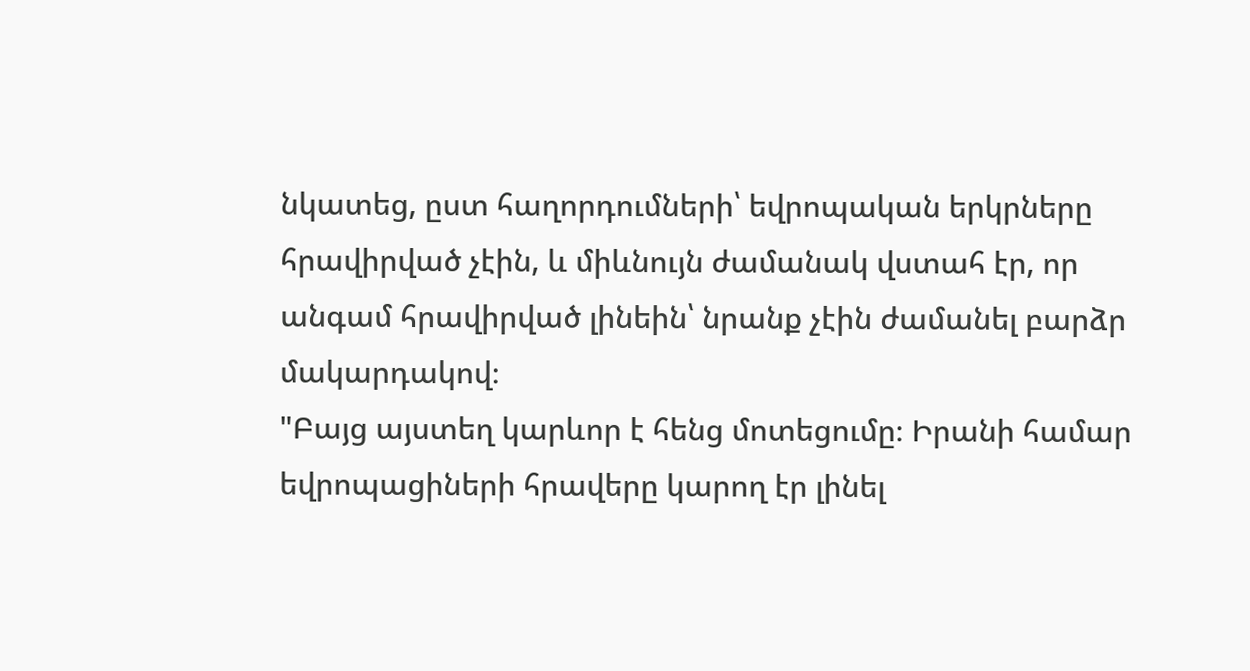նկատեց, ըստ հաղորդումների՝ եվրոպական երկրները հրավիրված չէին, և միևնույն ժամանակ վստահ էր, որ անգամ հրավիրված լինեին՝ նրանք չէին ժամանել բարձր մակարդակով։
"Բայց այստեղ կարևոր է հենց մոտեցումը։ Իրանի համար եվրոպացիների հրավերը կարող էր լինել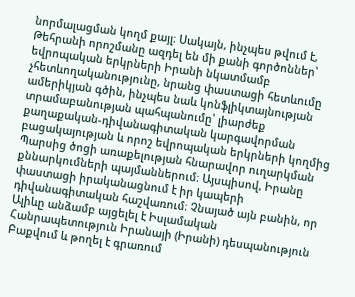նորմալացման կողմ քայլ։ Սակայն, ինչպես թվում է, Թեհրանի որոշմանը ազդել են մի քանի գործոններ՝ եվրոպական երկրների Իրանի նկատմամբ չհետևողականությունը, նրանց փաստացի հետևումը ամերիկյան գծին, ինչպես նաև կոնֆլիկտայնության տրամաբանության պահպանումը՝ լիարժեք քաղաքական-դիվանագիտական կարգավորման բացակայության և որոշ եվրոպական երկրների կողմից Պարսից ծոցի առաքելության հնարավոր ուղարկման քննարկումների պայմաններում։ Այսպիսով, Իրանը փաստացի իրականացնում է իր կապերի դիվանագիտական հաշվառում։ Չնայած այն բանին, որ Ալիևը անձամբ այցելել է Իսլամական Հանրապետություն Իրանայի (Իրանի) դեսպանություն Բաքվում և թողել է գրառում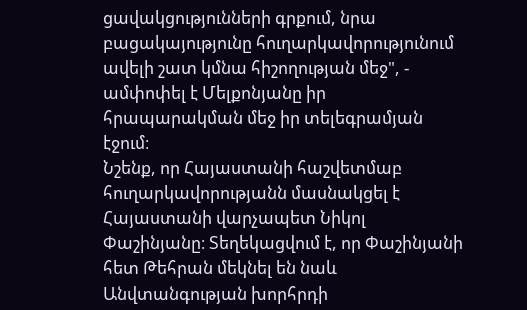ցավակցությունների գրքում, նրա բացակայությունը հուղարկավորությունում ավելի շատ կմնա հիշողության մեջ", - ամփոփել է Մելքոնյանը իր հրապարակման մեջ իր տելեգրամյան էջում։
Նշենք, որ Հայաստանի հաշվետմաբ հուղարկավորությանն մասնակցել է Հայաստանի վարչապետ Նիկոլ Փաշինյանը։ Տեղեկացվում է, որ Փաշինյանի հետ Թեհրան մեկնել են նաև Անվտանգության խորհրդի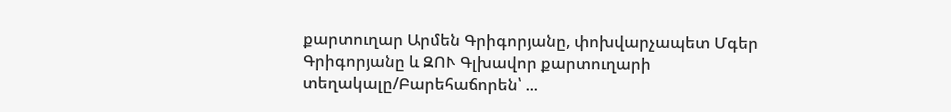քարտուղար Արմեն Գրիգորյանը, փոխվարչապետ Մգեր Գրիգորյանը և ԶՈՒ Գլխավոր քարտուղարի տեղակալը/Բարեհաճորեն՝ ...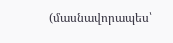(մասնավորապես՝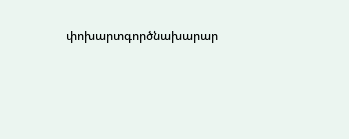փոխարտգործնախարար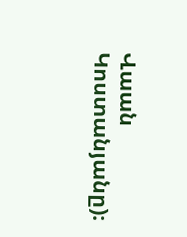Վաան Կոստանյանը)։